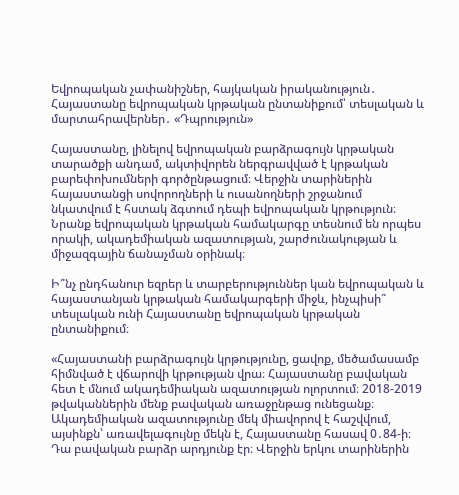Եվրոպական չափանիշներ, հայկական իրականություն․ Հայաստանը եվրոպական կրթական ընտանիքում՝ տեսլական և մարտահրավերներ․ «Դպրություն»

Հայաստանը, լինելով եվրոպական բարձրագույն կրթական տարածքի անդամ, ակտիվորեն ներգրավված է կրթական բարեփոխումների գործընթացում։ Վերջին տարիներին հայաստանցի սովորողների և ուսանողների շրջանում նկատվում է հստակ ձգտում դեպի եվրոպական կրթություն։ Նրանք եվրոպական կրթական համակարգը տեսնում են որպես որակի, ակադեմիական ազատության, շարժունակության և միջազգային ճանաչման օրինակ։

Ի՞նչ ընդհանուր եզրեր և տարբերություններ կան եվրոպական և հայաստանյան կրթական համակարգերի միջև, ինչպիսի՞ տեսլական ունի Հայաստանը եվրոպական կրթական ընտանիքում։

«Հայաստանի բարձրագույն կրթությունը, ցավոք, մեծամասամբ հիմնված է վճարովի կրթության վրա։ Հայաստանը բավական հետ է մնում ակադեմիական ազատության ոլորտում։ 2018-2019 թվականներին մենք բավական առաջընթաց ունեցանք։ Ակադեմիական ազատությունը մեկ միավորով է հաշվվում, այսինքն՝ առավելագույնը մեկն է, Հայաստանը հասավ 0․84-ի։ Դա բավական բարձր արդյունք էր։ Վերջին երկու տարիներին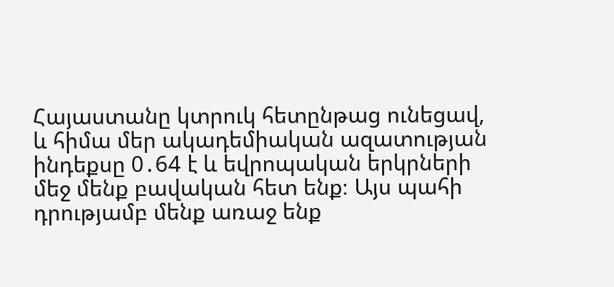Հայաստանը կտրուկ հետընթաց ունեցավ, և հիմա մեր ակադեմիական ազատության ինդեքսը 0․64 է և եվրոպական երկրների մեջ մենք բավական հետ ենք։ Այս պահի դրությամբ մենք առաջ ենք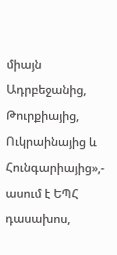միայն Ադրբեջանից, Թուրքիայից, Ուկրաինայից և Հունգարիայից»,- ասում է ԵՊՀ դասախոս,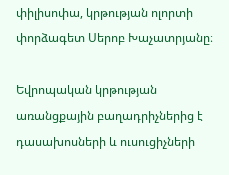փիլիսոփա, կրթության ոլորտի փորձագետ Սերոբ Խաչատրյանը։

Եվրոպական կրթության առանցքային բաղադրիչներից է դասախոսների և ուսուցիչների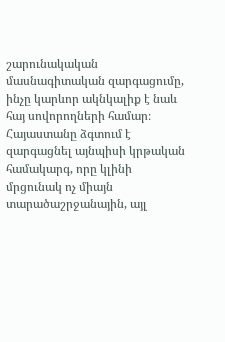շարունակական մասնագիտական զարգացումը, ինչը կարևոր ակնկալիք է նաև հայ սովորողների համար։ Հայաստանը ձգտում է զարգացնել այնպիսի կրթական համակարգ, որը կլինի մրցունակ ոչ միայն տարածաշրջանային, այլ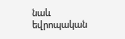նաև եվրոպական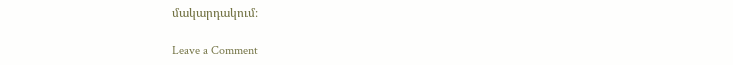մակարդակում։

Leave a Comment